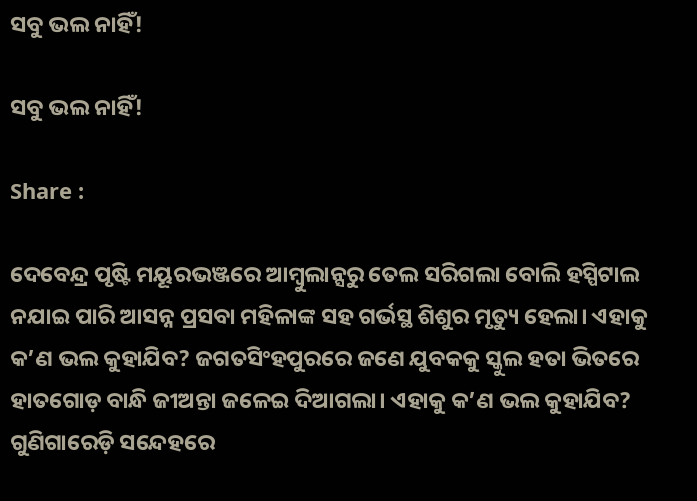ସବୁ ଭଲ ନାହିଁ!

ସବୁ ଭଲ ନାହିଁ!

Share :

ଦେବେନ୍ଦ୍ର ପୃଷ୍ଟି ମୟୂରଭଞ୍ଜରେ ଆମ୍ବୁଲାନ୍ସରୁ ତେଲ ସରିଗଲା ବୋଲି ହସ୍ପିଟାଲ ନଯାଇ ପାରି ଆସନ୍ନ ପ୍ରସବା ମହିଳାଙ୍କ ସହ ଗର୍ଭସ୍ଥ ଶିଶୁର ମୃତ୍ୟୁ ହେଲା। ଏହାକୁ କ’ଣ ଭଲ କୁହାଯିବ? ଜଗତସିଂହପୁରରେ ଜଣେ ଯୁବକକୁ ସ୍କୁଲ ହତା ଭିତରେ ହାତଗୋଡ଼ ବାନ୍ଧି ଜୀଅନ୍ତା ଜଳେଇ ଦିଆଗଲା। ଏହାକୁ କ’ଣ ଭଲ କୁହାଯିବ? ଗୁଣିଗାରେଡ଼ି ସନ୍ଦେହରେ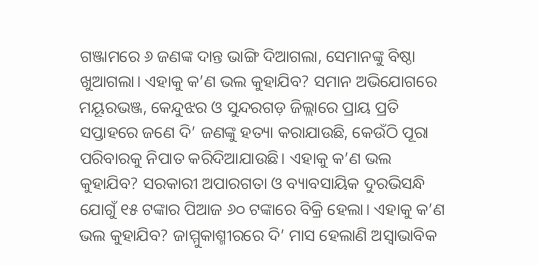ଗଞ୍ଜାମରେ ୬ ଜଣଙ୍କ ଦାନ୍ତ ଭାଙ୍ଗି ଦିଆଗଲା, ସେମାନଙ୍କୁ ବିଷ୍ଠା ଖୁଆଗଲା। ଏହାକୁ କ’ଣ ଭଲ କୁହାଯିବ? ସମାନ ଅଭିଯୋଗରେ ମୟୂରଭଞ୍ଜ, କେନ୍ଦୁଝର ଓ ସୁନ୍ଦରଗଡ଼ ଜିଲ୍ଲାରେ ପ୍ରାୟ ପ୍ରତି ସପ୍ତାହରେ ଜଣେ ଦି’ ଜଣଙ୍କୁ ହତ୍ୟା କରାଯାଉଛି, କେଉଁଠି ପୂରା ପରିବାରକୁ ନିପାତ କରିଦିଆଯାଉଛି। ଏହାକୁ କ’ଣ ଭଲ କୁହାଯିବ? ସରକାରୀ ଅପାରଗତା ଓ ବ୍ୟାବସାୟିକ ଦୁରଭିସନ୍ଧି ଯୋଗୁଁ ୧୫ ଟଙ୍କାର ପିଆଜ ୬୦ ଟଙ୍କାରେ ବିକ୍ରି ହେଲା। ଏହାକୁ କ’ଣ ଭଲ କୁହାଯିବ? ଜାମ୍ମୁକାଶ୍ମୀରରେ ଦି’ ମାସ ହେଲାଣି ଅସ୍ୱାଭାବିକ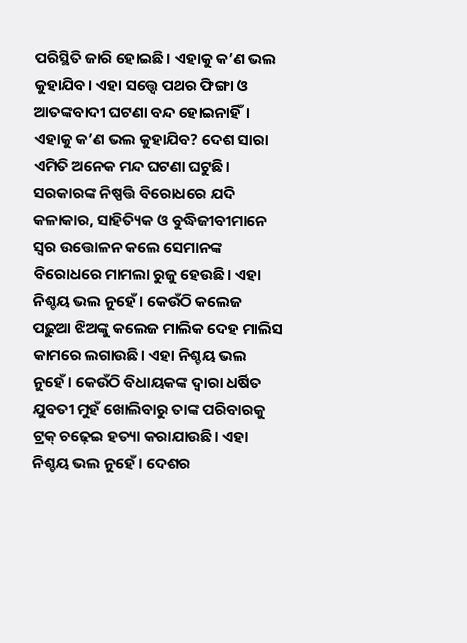ପରିସ୍ଥିତି ଜାରି ହୋଇଛି। ଏହାକୁ କ’ଣ ଭଲ କୁହାଯିବ। ଏହା ସତ୍ତ୍ୱେ ପଥର ଫିଙ୍ଗା ଓ ଆତଙ୍କବାଦୀ ଘଟଣା ବନ୍ଦ ହୋଇନାହିଁ। ଏହାକୁ କ’ଣ ଭଲ କୁହାଯିବ? ଦେଶ ସାରା ଏମିତି ଅନେକ ମନ୍ଦ ଘଟଣା ଘଟୁଛି। ସରକାରଙ୍କ ନିଷ୍ପତ୍ତି ବିରୋଧରେ ଯଦି କଳାକାର, ସାହିତ୍ୟିକ ଓ ବୁଦ୍ଧିଜୀବୀମାନେ ସ୍ୱର ଉତ୍ତୋଳନ କଲେ ସେମାନଙ୍କ ବିରୋଧରେ ମାମଲା ରୁଜୁ ହେଉଛି। ଏହା ନିଶ୍ଚୟ ଭଲ ନୁହେଁ। କେଉଁଠି କଲେଜ ପଢ଼ୁଆ ଝିଅଙ୍କୁ କଲେଜ ମାଲିକ ଦେହ ମାଲିସ କାମରେ ଲଗାଉଛି। ଏହା ନିଶ୍ଚୟ ଭଲ ନୁହେଁ। କେଉଁଠି ବିଧାୟକଙ୍କ ଦ୍ୱାରା ଧର୍ଷିତ ଯୁବତୀ ମୁହଁ ଖୋଲିବାରୁ ତାଙ୍କ ପରିବାରକୁ ଟ୍ରକ୍‌ ଚଢ଼େଇ ହତ୍ୟା କରାଯାଉଛି। ଏହା ନିଶ୍ଚୟ ଭଲ ନୁହେଁ। ଦେଶର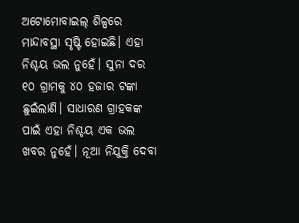ଅଟୋମୋବାଇଲ୍‌ ଶିଳ୍ପରେ ମାନ୍ଦାବସ୍ଥା ସୃଷ୍ଟି ହୋଇଛି। ଏହା ନିଶ୍ଚୟ ଭଲ ନୁହେଁ। ସୁନା ଦର ୧୦ ଗ୍ରାମକୁ ୪୦ ହଜାର ଟଙ୍କା ଛୁଇଁଲାଣି। ସାଧାରଣ ଗ୍ରାହକଙ୍କ ପାଇଁ ଏହା ନିଶ୍ଚୟ ଏକ ଭଲ ଖବର ନୁହେଁ। ନୂଆ ନିଯୁକ୍ତି ଦେବା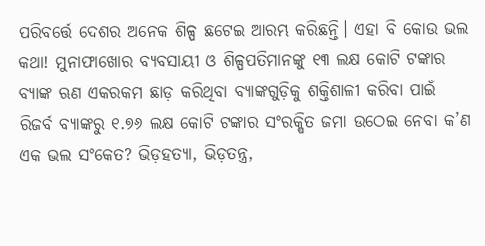ପରିବର୍ତ୍ତେ ଦେଶର ଅନେକ ଶିଳ୍ପ ଛଟେଇ ଆରମ୍ଭ କରିଛନ୍ତି। ଏହା ବି କୋଉ ଭଲ କଥା! ମୁନାଫାଖୋର ବ୍ୟବସାୟୀ ଓ ଶିଳ୍ପପତିମାନଙ୍କୁ ୧୩ ଲକ୍ଷ କୋଟି ଟଙ୍କାର ବ୍ୟାଙ୍କ ଋଣ ଏକରକମ ଛାଡ଼ କରିଥିବା ବ୍ୟାଙ୍କଗୁଡ଼ିକୁ ଶକ୍ତିଶାଳୀ କରିବା ପାଇଁ ରିଜର୍ବ ବ୍ୟାଙ୍କରୁ ୧.୭୬ ଲକ୍ଷ କୋଟି ଟଙ୍କାର ସଂରକ୍ଷିତ ଜମା ଉଠେଇ ନେବା କ’ଣ ଏକ ଭଲ ସଂକେତ? ଭିଡ଼ହତ୍ୟା, ଭିଡ଼ତନ୍ତ୍ର,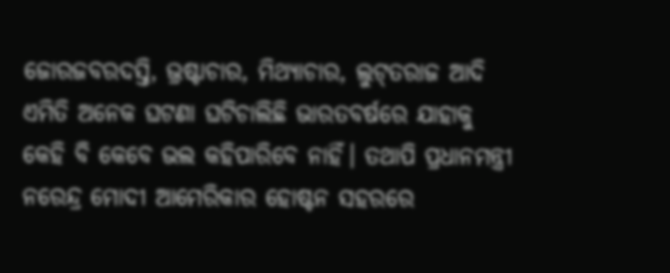ଜୋରଜବରଦସ୍ତି, ଭ୍ରଷ୍ଟାଚାର, ମିଥ୍ୟାଚାର, ଲୁଟ୍‌ତରାଜ ଆଦି ଏମିତି ଅନେକ ଘଟଣା ଘଟିଚାଲିଛି ଭାରତବର୍ଷରେ ଯାହାକୁ କେହି ବି କେବେ ଭଲ କହିପାରିବେ ନାହିଁ। ତଥାପି ପ୍ରଧାନମନ୍ତ୍ରୀ ନରେନ୍ଦ୍ର ମୋଦୀ ଆମେରିକାର ହୋଷ୍ଟନ ସହରରେ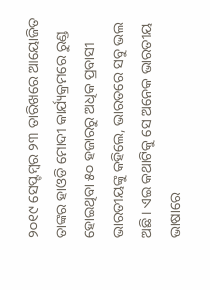୨୦୧୯ ସେପ୍ଟମ୍ବର ୨୩ ତାରିଖରେ ଆୟୋଜିତ ତାଙ୍କର ହାଓଡି ମୋଦୀ କାର୍ଯ୍ୟକ୍ରମରେ ରୁଣ୍ଡ ହୋଇଥିବା ୫୦ ହଜାରରୁ ଅଧିକ ପ୍ରବାସୀ ଭାରତୀୟଙ୍କୁ କହିଲେ, ଭାରତରେ ସବୁ ଭଲ ଅଛି। ଏଇ କଥାଟିକୁ ସେ ଅନେକ ଭାରତୀୟ ଭାଷାରେ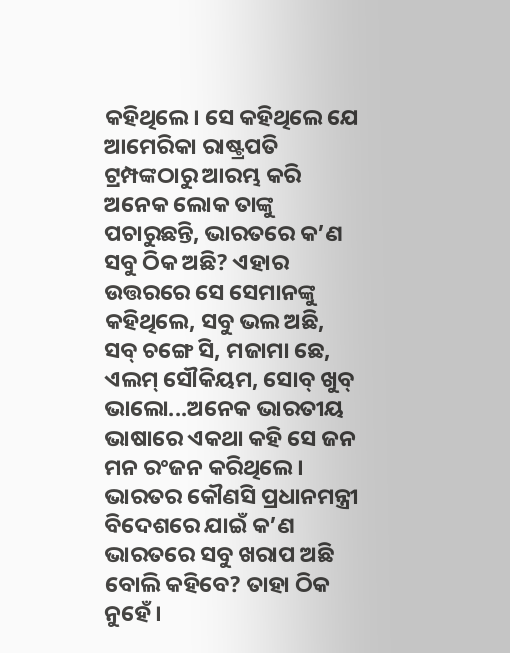କହିଥିଲେ। ସେ କହିଥିଲେ ଯେ ଆମେରିକା ରାଷ୍ଟ୍ରପତି ଟ୍ରମ୍ପଙ୍କଠାରୁ ଆରମ୍ଭ କରି ଅନେକ ଲୋକ ତାଙ୍କୁ ପଚାରୁଛନ୍ତି, ଭାରତରେ କ’ଣ ସବୁ ଠିକ ଅଛି? ଏହାର ଉତ୍ତରରେ ସେ ସେମାନଙ୍କୁ କହିଥିଲେ, ସବୁ ଭଲ ଅଛି, ସବ୍‌ ଚଙ୍ଗେ ସି, ମଜାମା ଛେ, ଏଲମ୍‌ ସୌକିୟମ, ସୋବ୍‌ ଖୁବ୍‌ ଭାଲୋ...ଅନେକ ଭାରତୀୟ ଭାଷାରେ ଏକଥା କହି ସେ ଜନ ମନ ରଂଜନ କରିଥିଲେ। ଭାରତର କୌଣସି ପ୍ରଧାନମନ୍ତ୍ରୀ ବିଦେଶରେ ଯାଇଁ କ’ଣ ଭାରତରେ ସବୁ ଖରାପ ଅଛି ବୋଲି କହିବେ? ତାହା ଠିକ ନୁହେଁ।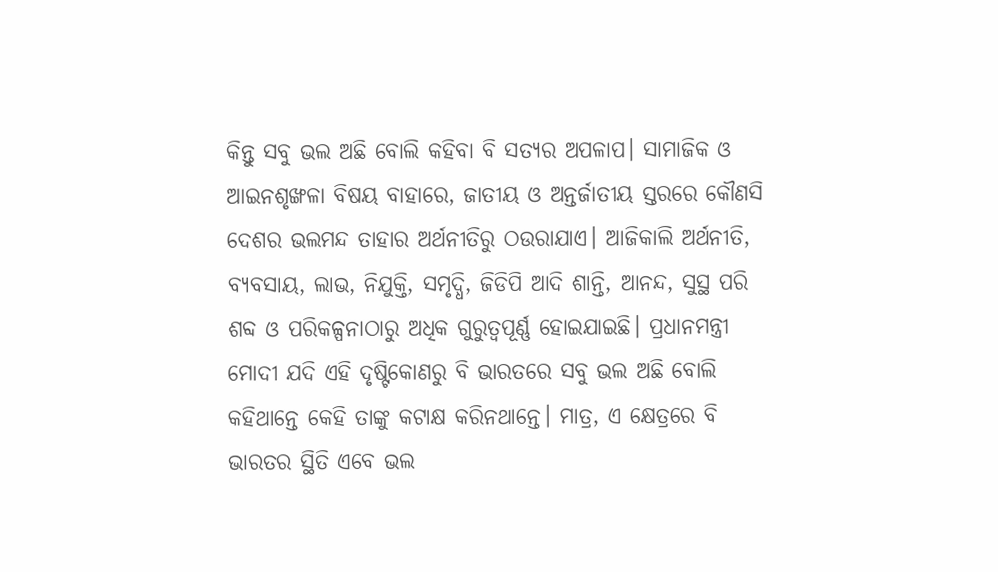କିନ୍ତୁ ସବୁ ଭଲ ଅଛି ବୋଲି କହିବା ବି ସତ୍ୟର ଅପଳାପ। ସାମାଜିକ ଓ ଆଇନଶୃଙ୍ଖଳା ବିଷୟ ବାହାରେ, ଜାତୀୟ ଓ ଅନ୍ତର୍ଜାତୀୟ ସ୍ତରରେ କୌଣସି ଦେଶର ଭଲମନ୍ଦ ତାହାର ଅର୍ଥନୀତିରୁ ଠଉରାଯାଏ। ଆଜିକାଲି ଅର୍ଥନୀତି, ବ୍ୟବସାୟ, ଲାଭ, ନିଯୁକ୍ତି, ସମୃଦ୍ଧି, ଜିଡିପି ଆଦି ଶାନ୍ତି, ଆନନ୍ଦ, ସୁସ୍ଥ ପରି ଶବ୍ଦ ଓ ପରିକଳ୍ପନାଠାରୁ ଅଧିକ ଗୁରୁତ୍ୱପୂର୍ଣ୍ଣ ହୋଇଯାଇଛି। ପ୍ରଧାନମନ୍ତ୍ରୀ ମୋଦୀ ଯଦି ଏହି ଦୃଷ୍ଟିକୋଣରୁ ବି ଭାରତରେ ସବୁ ଭଲ ଅଛି ବୋଲି କହିଥାନ୍ତେ କେହି ତାଙ୍କୁ କଟାକ୍ଷ କରିନଥାନ୍ତେ। ମାତ୍ର, ଏ କ୍ଷେତ୍ରରେ ବି ଭାରତର ସ୍ଥିତି ଏବେ ଭଲ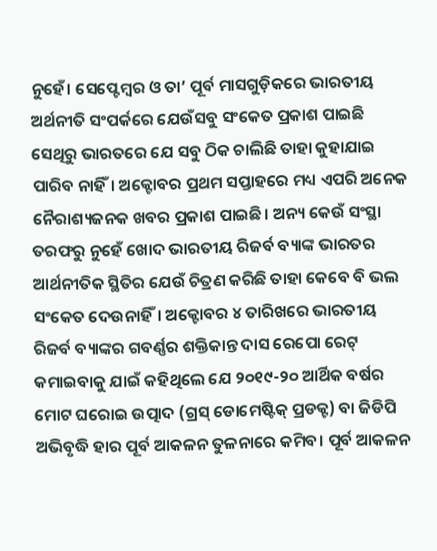ନୁହେଁ। ସେପ୍ଟେମ୍ବର ଓ ତା’ ପୂର୍ବ ମାସଗୁଡ଼ିକରେ ଭାରତୀୟ ଅର୍ଥନୀତି ସଂପର୍କରେ ଯେଉଁସବୁ ସଂକେତ ପ୍ରକାଶ ପାଇଛି ସେଥିରୁ ଭାରତରେ ଯେ ସବୁ ଠିକ ଚାଲିଛି ତାହା କୁହାଯାଇ ପାରିବ ନାହିଁ। ଅକ୍ଟୋବର ପ୍ରଥମ ସପ୍ତାହରେ ମଧ୍ୟ ଏପରି ଅନେକ ନୈରାଶ୍ୟଜନକ ଖବର ପ୍ରକାଶ ପାଇଛି। ଅନ୍ୟ କେଉଁ ସଂସ୍ଥା ତରଫରୁ ନୁହେଁ ଖୋଦ ଭାରତୀୟ ରିଜର୍ବ ବ୍ୟାଙ୍କ ଭାରତର ଆର୍ଥନୀତିକ ସ୍ଥିତିର ଯେଉଁ ଚିତ୍ରଣ କରିଛି ତାହା କେବେ ବି ଭଲ ସଂକେତ ଦେଉନାହିଁ। ଅକ୍ଟୋବର ୪ ତାରିଖରେ ଭାରତୀୟ ରିଜର୍ବ ବ୍ୟାଙ୍କର ଗବର୍ଣ୍ଣର ଶକ୍ତିକାନ୍ତ ଦାସ ରେପୋ ରେଟ୍‌ କମାଇବାକୁ ଯାଇଁ କହିଥିଲେ ଯେ ୨୦୧୯-୨୦ ଆର୍ଥିକ ବର୍ଷର ମୋଟ ଘରୋଇ ଉତ୍ପାଦ (ଗ୍ରସ୍‌ ଡୋମେଷ୍ଟିକ୍‌ ପ୍ରଡକ୍ଟ) ବା ଜିଡିପି ଅଭିବୃଦ୍ଧି ହାର ପୂର୍ବ ଆକଳନ ତୁଳନାରେ କମିବ। ପୂର୍ବ ଆକଳନ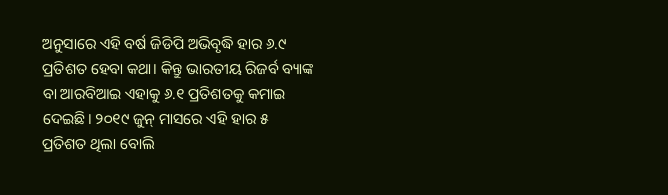ଅନୁସାରେ ଏହି ବର୍ଷ ଜିଡିପି ଅଭିବୃଦ୍ଧି ହାର ୬.୯ ପ୍ରତିଶତ ହେବା କଥା। କିନ୍ତୁ ଭାରତୀୟ ରିଜର୍ବ ବ୍ୟାଙ୍କ ବା ଆରବିଆଇ ଏହାକୁ ୬.୧ ପ୍ରତିଶତକୁ କମାଇ ଦେଇଛି। ୨୦୧୯ ଜୁନ୍‌ ମାସରେ ଏହି ହାର ୫ ପ୍ରତିଶତ ଥିଲା ବୋଲି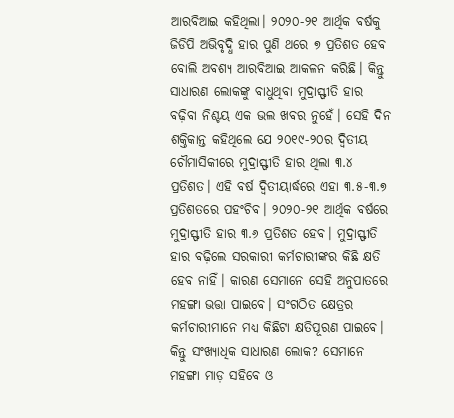ଆରବିଆଇ କହିଥିଲା। ୨୦୨୦-୨୧ ଆର୍ଥିକ ବର୍ଷକୁ ଜିଡିପି ଅଭିବୃଦ୍ଧି ହାର ପୁଣି ଥରେ ୭ ପ୍ରତିଶତ ହେବ ବୋଲି ଅବଶ୍ୟ ଆରବିଆଇ ଆକଳନ କରିଛି। କିନ୍ତୁ ସାଧାରଣ ଲୋକଙ୍କୁ ବାଧୁଥିବା ମୁଦ୍ରାସ୍ଫୀତି ହାର ବଢ଼ିବା ନିଶ୍ଚୟ ଏକ ଭଲ ଖବର ନୁହେଁ। ସେହି ଦିନ ଶକ୍ତିକାନ୍ତ କହିଥିଲେ ଯେ ୨୦୧୯-୨୦ର ଦ୍ୱିତୀୟ ଚୌମାସିକୀରେ ମୁଦ୍ରାସ୍ଫୀତି ହାର ଥିଲା ୩.୪ ପ୍ରତିଶତ। ଏହି ବର୍ଷ ଦ୍ୱିତୀୟାର୍ଦ୍ଧରେ ଏହା ୩.୫-୩.୭ ପ୍ରତିଶତରେ ପହଂଚିବ। ୨୦୨୦-୨୧ ଆର୍ଥିକ ବର୍ଷରେ ମୁଦ୍ରାସ୍ଫୀତି ହାର ୩.୬ ପ୍ରତିଶତ ହେବ। ମୁଦ୍ରାସ୍ଫୀତି ହାର ବଢ଼ିଲେ ସରକାରୀ କର୍ମଚାରୀଙ୍କର କିଛି କ୍ଷତି ହେବ ନାହିଁ। କାରଣ ସେମାନେ ସେହି ଅନୁପାତରେ ମହଙ୍ଗା ଭତ୍ତା ପାଇବେ। ସଂଗଠିତ କ୍ଷେତ୍ରର କର୍ମଚାରୀମାନେ ମଧ୍ୟ କିଛିଟା କ୍ଷତିପୂରଣ ପାଇବେ। କିନ୍ତୁ ସଂଖ୍ୟାଧିକ ସାଧାରଣ ଲୋକ? ସେମାନେ ମହଙ୍ଗା ମାଡ଼ ସହିବେ ଓ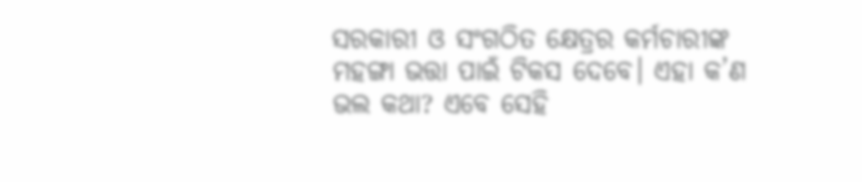ସରକାରୀ ଓ ସଂଗଠିତ କ୍ଷେତ୍ରର କର୍ମଚାରୀଙ୍କ ମହଙ୍ଗା ଭତ୍ତା ପାଇଁ ଟିକସ ଦେବେ। ଏହା କ’ଣ ଭଲ କଥା? ଏବେ ସେହି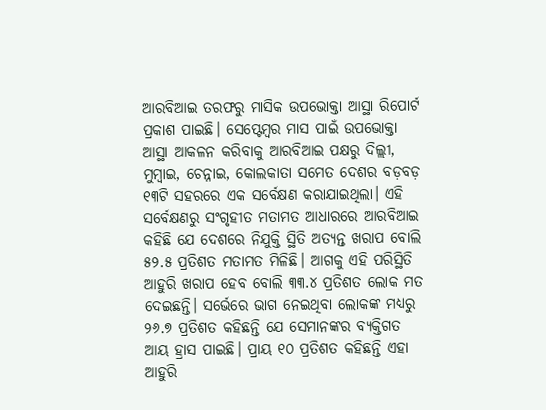ଆରବିଆଇ ତରଫରୁ ମାସିକ ଉପଭୋକ୍ତା ଆସ୍ଥା ରିପୋର୍ଟ ପ୍ରକାଶ ପାଇଛି। ସେପ୍ଟେମ୍ବର ମାସ ପାଇଁ ଉପଭୋକ୍ତା ଆସ୍ଥା ଆକଳନ କରିବାକୁ ଆରବିଆଇ ପକ୍ଷରୁ ଦିଲ୍ଲୀ, ମୁମ୍ବାଇ, ଚେନ୍ନାଇ, କୋଲକାତା ସମେତ ଦେଶର ବଡ଼ବଡ଼ ୧୩ଟି ସହରରେ ଏକ ସର୍ବେକ୍ଷଣ କରାଯାଇଥିଲା। ଏହି ସର୍ବେକ୍ଷଣରୁ ସଂଗୃହୀତ ମତାମତ ଆଧାରରେ ଆରବିଆଇ କହିଛି ଯେ ଦେଶରେ ନିଯୁକ୍ତି ସ୍ଥିତି ଅତ୍ୟନ୍ତ ଖରାପ ବୋଲି ୫୨.୫ ପ୍ରତିଶତ ମତାମତ ମିଳିଛି। ଆଗକୁ ଏହି ପରିସ୍ଥିତି ଆହୁରି ଖରାପ ହେବ ବୋଲି ୩୩.୪ ପ୍ରତିଶତ ଲୋକ ମତ ଦେଇଛନ୍ତି। ସର୍ଭେରେ ଭାଗ ନେଇଥିବା ଲୋକଙ୍କ ମଧ୍ୟରୁ ୨୬.୭ ପ୍ରତିଶତ କହିଛନ୍ତି ଯେ ସେମାନଙ୍କର ବ୍ୟକ୍ତିଗତ ଆୟ ହ୍ରାସ ପାଇଛି। ପ୍ରାୟ ୧୦ ପ୍ରତିଶତ କହିଛନ୍ତି ଏହା ଆହୁରି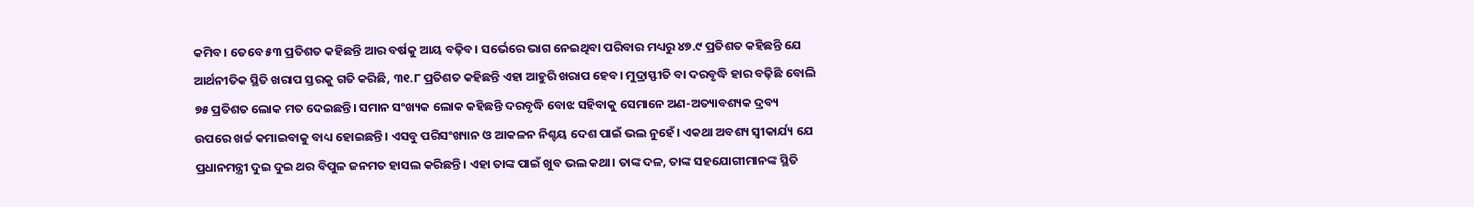କମିବ। ତେବେ ୫୩ ପ୍ରତିଶତ କହିଛନ୍ତି ଆର ବର୍ଷକୁ ଆୟ ବଢ଼ିବ। ସର୍ଭେରେ ଭାଗ ନେଇଥିବା ପରିବାର ମଧ୍ୟରୁ ୪୭.୯ ପ୍ରତିଶତ କହିଛନ୍ତି ଯେ ଆର୍ଥନୀତିକ ସ୍ଥିତି ଖରାପ ସ୍ତରକୁ ଗତି କରିଛି, ୩୧.୮ ପ୍ରତିଶତ କହିଛନ୍ତି ଏହା ଆହୁରି ଖରାପ ହେବ। ମୁଦ୍ରାସ୍ଫୀତି ବା ଦରବୃଦ୍ଧି ହାର ବଢ଼ିଛି ବୋଲି ୭୫ ପ୍ରତିଶତ ଲୋକ ମତ ଦେଇଛନ୍ତି। ସମାନ ସଂଖ୍ୟକ ଲୋକ କହିଛନ୍ତି ଦରବୃଦ୍ଧି ବୋଝ ସହିବାକୁ ସେମାନେ ଅଣ-ଅତ୍ୟାବଶ୍ୟକ ଦ୍ରବ୍ୟ ଉପରେ ଖର୍ଚ୍ଚ କମାଇବାକୁ ବାଧ୍ୟ ହୋଇଛନ୍ତି। ଏସବୁ ପରିସଂଖ୍ୟାନ ଓ ଆକଳନ ନିଶ୍ଚୟ ଦେଶ ପାଇଁ ଭଲ ନୁହେଁ। ଏକଥା ଅବଶ୍ୟ ସ୍ୱୀକାର୍ଯ୍ୟ ଯେ ପ୍ରଧାନମନ୍ତ୍ରୀ ଦୁଇ ଦୁଇ ଥର ବିପୁଳ ଜନମତ ହାସଲ କରିଛନ୍ତି। ଏହା ତାଙ୍କ ପାଇଁ ଖୁବ ଭଲ କଥା। ତାଙ୍କ ଦଳ, ତାଙ୍କ ସହଯୋଗୀମାନଙ୍କ ସ୍ଥିତି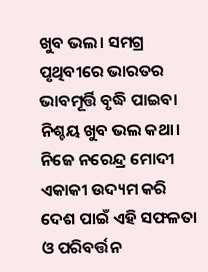ଖୁବ ଭଲ। ସମଗ୍ର ପୃଥିବୀରେ ଭାରତର ଭାବମୂର୍ତ୍ତି ବୃଦ୍ଧି ପାଇବା ନିଶ୍ଚୟ ଖୁବ ଭଲ କଥା। ନିଜେ ନରେନ୍ଦ୍ର ମୋଦୀ ଏକାକୀ ଉଦ୍ୟମ କରି ଦେଶ ପାଇଁ ଏହି ସଫଳତା ଓ ପରିବର୍ତ୍ତନ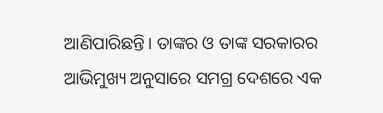ଆଣିପାରିଛନ୍ତି। ତାଙ୍କର ଓ ତାଙ୍କ ସରକାରର ଆଭିମୁଖ୍ୟ ଅନୁସାରେ ସମଗ୍ର ଦେଶରେ ଏକ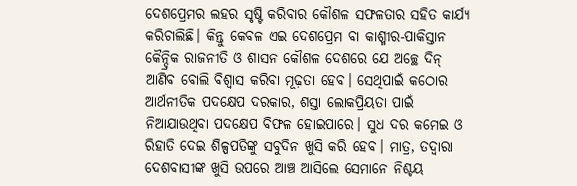ଦେଶପ୍ରେମର ଲହର ସୃଷ୍ଟି କରିବାର କୌଶଳ ସଫଳତାର ସହିତ କାର୍ଯ୍ୟ କରିଚାଲିଛି। କିନ୍ତୁ କେବଳ ଏଇ ଦେଶପ୍ରେମ ବା କାଶ୍ମୀର-ପାକିସ୍ତାନ କୈନ୍ଦ୍ରିକ ରାଜନୀତି ଓ ଶାସନ କୌଶଳ ଦେଶରେ ଯେ ଅଚ୍ଛେ ଦିନ୍‌ ଆଣିବ ବୋଲି ବିଶ୍ୱାସ କରିବା ମୂଢ଼ତା ହେବ। ସେଥିପାଇଁ କଠୋର ଆର୍ଥନୀତିକ ପଦକ୍ଷେପ ଦରକାର, ଶସ୍ତା ଲୋକପ୍ରିୟତା ପାଇଁ ନିଆଯାଉଥିବା ପଦକ୍ଷେପ ବିଫଳ ହୋଇପାରେ। ସୁଧ ଦର କମେଇ ଓ ରିହାତି ଦେଇ ଶିଳ୍ପପତିଙ୍କୁ ସବୁଦିନ ଖୁସି କରି ହେବ। ମାତ୍ର, ତଦ୍ୱାରା ଦେଶବାସୀଙ୍କ ଖୁସି ଉପରେ ଆଞ୍ଚ ଆସିଲେ ସେମାନେ ନିଶ୍ଚୟ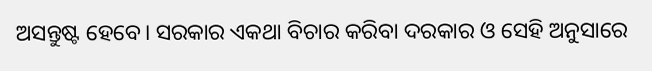ଅସନ୍ତୁଷ୍ଟ ହେବେ। ସରକାର ଏକଥା ବିଚାର କରିବା ଦରକାର ଓ ସେହି ଅନୁସାରେ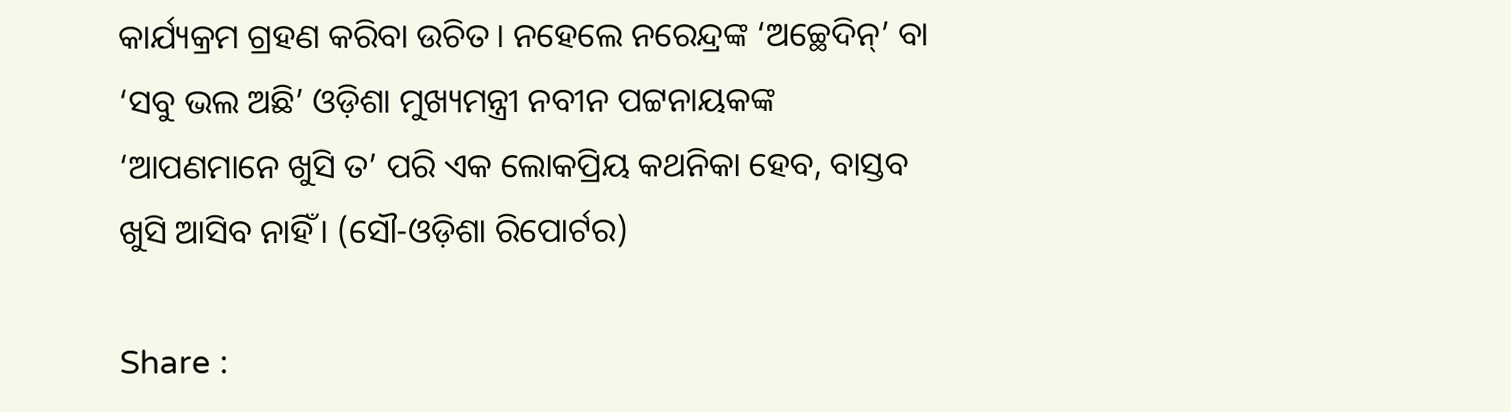କାର୍ଯ୍ୟକ୍ରମ ଗ୍ରହଣ କରିବା ଉଚିତ। ନହେଲେ ନରେନ୍ଦ୍ରଙ୍କ ‘ଅଚ୍ଛେଦିନ୍‌’ ବା ‘ସବୁ ଭଲ ଅଛି’ ଓଡ଼ିଶା ମୁଖ୍ୟମନ୍ତ୍ରୀ ନବୀନ ପଟ୍ଟନାୟକଙ୍କ ‘ଆପଣମାନେ ଖୁସି ତ’ ପରି ଏକ ଲୋକପ୍ରିୟ କଥନିକା ହେବ, ବାସ୍ତବ ଖୁସି ଆସିବ ନାହିଁ। (ସୌ-ଓଡ଼ିଶା ରିପୋର୍ଟର)

Share :